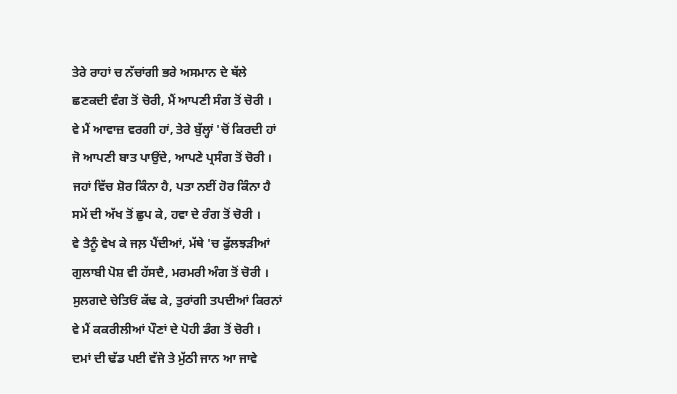ਤੇਰੇ ਰਾਹਾਂ ਚ ਨੱਚਾਂਗੀ ਭਰੇ ਅਸਮਾਨ ਦੇ ਥੱਲੇ
ਛਣਕਦੀ ਵੰਗ ਤੋਂ ਚੋਰੀ, ਮੈਂ ਆਪਣੀ ਸੰਗ ਤੋਂ ਚੋਰੀ ।
ਵੇ ਮੈਂ ਆਵਾਜ਼ ਵਰਗੀ ਹਾਂ, ਤੇਰੇ ਬੁੱਲ੍ਹਾਂ 'ਚੋਂ ਕਿਰਦੀ ਹਾਂ
ਜੋ ਆਪਣੀ ਬਾਤ ਪਾਉਂਦੇ, ਆਪਣੇ ਪ੍ਰਸੰਗ ਤੋਂ ਚੋਰੀ ।
ਜਹਾਂ ਵਿੱਚ ਸ਼ੋਰ ਕਿੰਨਾ ਹੈ, ਪਤਾ ਨਈਂ ਹੋਰ ਕਿੰਨਾ ਹੈ
ਸਮੇਂ ਦੀ ਅੱਖ ਤੋਂ ਛੁਪ ਕੇ, ਹਵਾ ਦੇ ਰੰਗ ਤੋਂ ਚੋਰੀ ।
ਵੇ ਤੈਨੂੰ ਵੇਖ ਕੇ ਜਲ਼ ਪੈਂਦੀਆਂ, ਮੱਥੇ 'ਚ ਫੁੱਲਝੜੀਆਂ
ਗੁਲਾਬੀ ਪੋਸ਼ ਵੀ ਹੱਸਦੈ, ਮਰਮਰੀ ਅੰਗ ਤੋਂ ਚੋਰੀ ।
ਸੁਲਗਦੇ ਚੇਤਿਓਂ ਕੱਢ ਕੇ, ਤੁਰਾਂਗੀ ਤਪਦੀਆਂ ਕਿਰਨਾਂ
ਵੇ ਮੈਂ ਕਕਰੀਲੀਆਂ ਪੌਣਾਂ ਦੇ ਪੋਹੀ ਡੰਗ ਤੋਂ ਚੋਰੀ ।
ਦਮਾਂ ਦੀ ਢੱਡ ਪਈ ਵੱਜੇ ਤੇ ਮੁੱਠੀ ਜਾਨ ਆ ਜਾਵੇ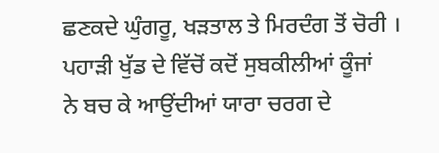ਛਣਕਦੇ ਘੁੰਗਰੂ, ਖੜਤਾਲ ਤੇ ਮਿਰਦੰਗ ਤੋਂ ਚੋਰੀ ।
ਪਹਾੜੀ ਖੁੱਡ ਦੇ ਵਿੱਚੋਂ ਕਦੋਂ ਸੁਬਕੀਲੀਆਂ ਕੂੰਜਾਂ
ਨੇ ਬਚ ਕੇ ਆਉਂਦੀਆਂ ਯਾਰਾ ਚਰਗ ਦੇ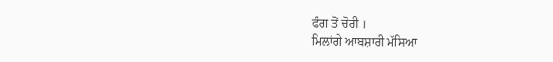ਫੰਗ ਤੋਂ ਚੋਰੀ ।
ਮਿਲਾਂਗੇ ਆਬਸ਼ਾਰੀ ਮੱਸਿਆ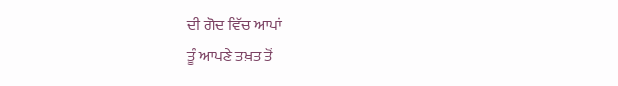ਦੀ ਗੋਦ ਵਿੱਚ ਆਪਾਂ
ਤੂੰ ਆਪਣੇ ਤਖ਼ਤ ਤੋਂ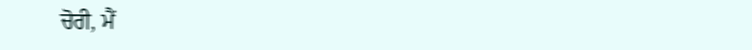ਚੋਰੀ, ਮੈਂ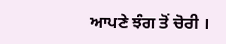ਆਪਣੇ ਝੰਗ ਤੋਂ ਚੋਰੀ ।